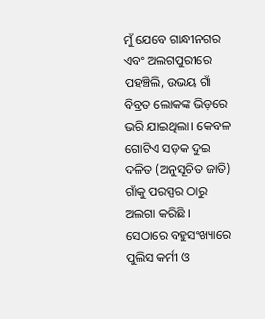ମୁଁ ଯେବେ ଗାନ୍ଧୀନଗର ଏବଂ ଅଲଗପୁରୀରେ ପହଞ୍ଚିଲି, ଉଭୟ ଗାଁ ବିବ୍ରତ ଲୋକଙ୍କ ଭିଡ଼ରେ ଭରି ଯାଇଥିଲା। କେବଳ ଗୋଟିଏ ସଡ଼କ ଦୁଇ ଦଳିତ (ଅନୁସୂଚିତ ଜାତି) ଗାଁକୁ ପରସ୍ପର ଠାରୁ ଅଲଗା କରିଛି । ସେଠାରେ ବହୁସଂଖ୍ୟାରେ ପୁଲିସ କର୍ମୀ ଓ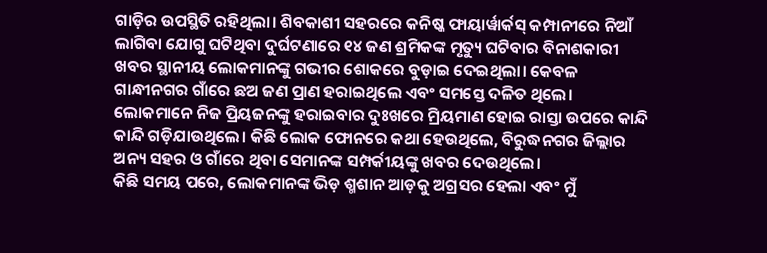ଗାଡ଼ିର ଉପସ୍ଥିତି ରହିଥିଲା। ଶିବକାଶୀ ସହରରେ କନିଷ୍କ ଫାୟାର୍ୱାର୍କସ୍ କମ୍ପାନୀରେ ନିଆଁ ଲାଗିବା ଯୋଗୁ ଘଟିଥିବା ଦୁର୍ଘଟଣାରେ ୧୪ ଜଣ ଶ୍ରମିକଙ୍କ ମୃତ୍ୟୁ ଘଟିବାର ବିନାଶକାରୀ ଖବର ସ୍ଥାନୀୟ ଲୋକମାନଙ୍କୁ ଗଭୀର ଶୋକରେ ବୁଡ଼ାଇ ଦେଇଥିଲା। କେବଳ ଗାନ୍ଧୀନଗର ଗାଁରେ ଛଅ ଜଣ ପ୍ରାଣ ହରାଇଥିଲେ ଏବଂ ସମସ୍ତେ ଦଳିତ ଥିଲେ।
ଲୋକମାନେ ନିଜ ପ୍ରିୟଜନଙ୍କୁ ହରାଇବାର ଦୁଃଖରେ ମ୍ରିୟମାଣ ହୋଇ ରାସ୍ତା ଉପରେ କାନ୍ଦି କାନ୍ଦି ଗଡ଼ିଯାଉଥିଲେ। କିଛି ଲୋକ ଫୋନରେ କଥା ହେଉଥିଲେ, ବିରୁଦ୍ଧନଗର ଜିଲ୍ଲାର ଅନ୍ୟ ସହର ଓ ଗାଁରେ ଥିବା ସେମାନଙ୍କ ସମ୍ପର୍କୀୟଙ୍କୁ ଖବର ଦେଉଥିଲେ।
କିଛି ସମୟ ପରେ, ଲୋକମାନଙ୍କ ଭିଡ଼ ଶ୍ମଶାନ ଆଡ଼କୁ ଅଗ୍ରସର ହେଲା ଏବଂ ମୁଁ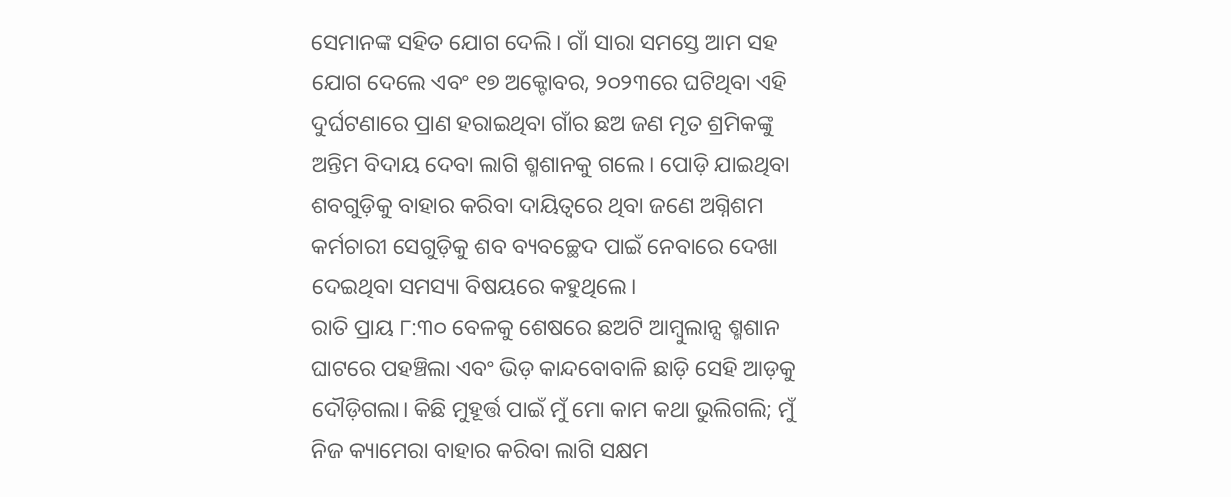ସେମାନଙ୍କ ସହିତ ଯୋଗ ଦେଲି। ଗାଁ ସାରା ସମସ୍ତେ ଆମ ସହ ଯୋଗ ଦେଲେ ଏବଂ ୧୭ ଅକ୍ଟୋବର, ୨୦୨୩ରେ ଘଟିଥିବା ଏହି ଦୁର୍ଘଟଣାରେ ପ୍ରାଣ ହରାଇଥିବା ଗାଁର ଛଅ ଜଣ ମୃତ ଶ୍ରମିକଙ୍କୁ ଅନ୍ତିମ ବିଦାୟ ଦେବା ଲାଗି ଶ୍ମଶାନକୁ ଗଲେ। ପୋଡ଼ି ଯାଇଥିବା ଶବଗୁଡ଼ିକୁ ବାହାର କରିବା ଦାୟିତ୍ୱରେ ଥିବା ଜଣେ ଅଗ୍ନିଶମ କର୍ମଚାରୀ ସେଗୁଡ଼ିକୁ ଶବ ବ୍ୟବଚ୍ଛେଦ ପାଇଁ ନେବାରେ ଦେଖା ଦେଇଥିବା ସମସ୍ୟା ବିଷୟରେ କହୁଥିଲେ।
ରାତି ପ୍ରାୟ ୮:୩୦ ବେଳକୁ ଶେଷରେ ଛଅଟି ଆମ୍ବୁଲାନ୍ସ ଶ୍ମଶାନ ଘାଟରେ ପହଞ୍ଚିଲା ଏବଂ ଭିଡ଼ କାନ୍ଦବୋବାଳି ଛାଡ଼ି ସେହି ଆଡ଼କୁ ଦୌଡ଼ିଗଲା। କିଛି ମୁହୂର୍ତ୍ତ ପାଇଁ ମୁଁ ମୋ କାମ କଥା ଭୁଲିଗଲି; ମୁଁ ନିଜ କ୍ୟାମେରା ବାହାର କରିବା ଲାଗି ସକ୍ଷମ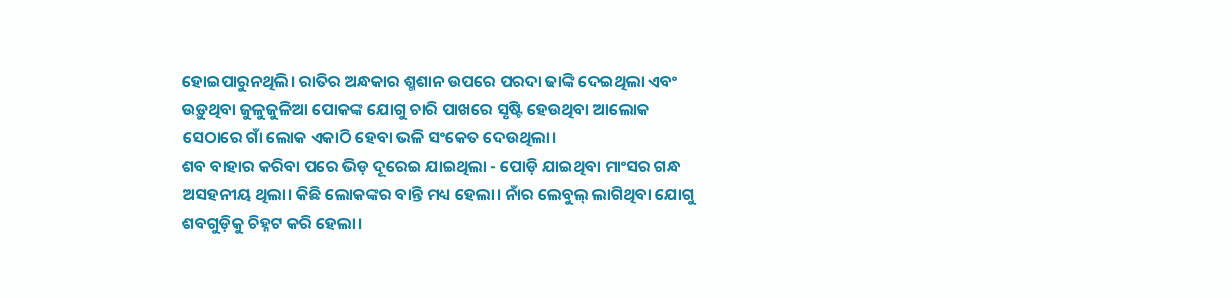ହୋଇପାରୁନଥିଲି। ରାତିର ଅନ୍ଧକାର ଶ୍ମଶାନ ଉପରେ ପରଦା ଢାଙ୍କି ଦେଇଥିଲା ଏବଂ ଉଡ଼ୁଥିବା ଜୁଳୁଜୁଳିଆ ପୋକଙ୍କ ଯୋଗୁ ଚାରି ପାଖରେ ସୃଷ୍ଟି ହେଉଥିବା ଆଲୋକ ସେଠାରେ ଗାଁ ଲୋକ ଏକାଠି ହେବା ଭଳି ସଂକେତ ଦେଉଥିଲା।
ଶବ ବାହାର କରିବା ପରେ ଭିଡ଼ ଦୂରେଇ ଯାଇଥିଲା - ପୋଡ଼ି ଯାଇଥିବା ମାଂସର ଗନ୍ଧ ଅସହନୀୟ ଥିଲା। କିଛି ଲୋକଙ୍କର ବାନ୍ତି ମଧ୍ୟ ହେଲା। ନାଁର ଲେବୁଲ୍ ଲାଗିଥିବା ଯୋଗୁ ଶବଗୁଡ଼ିକୁ ଚିହ୍ନଟ କରି ହେଲା।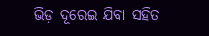ଭିଡ଼ ଦୂରେଇ ଯିବା ସହିତ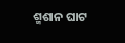ଶ୍ମଶାନ ଘାଟ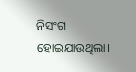ନିସଂଗ ହୋଇଯାଉଥିଲା।